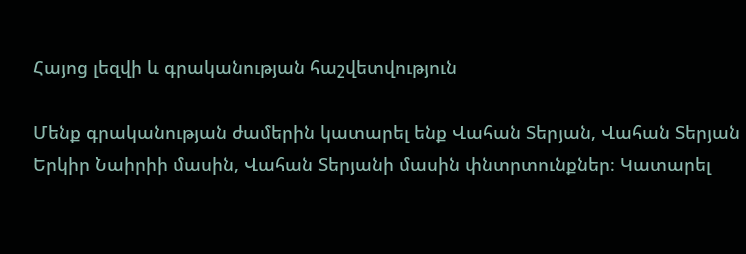Հայոց լեզվի և գրականության հաշվետվություն

Մենք գրականության ժամերին կատարել ենք Վահան Տերյան, Վահան Տերյան Երկիր Նաիրիի մասին, Վահան Տերյանի մասին փնտրտունքներ։ Կատարել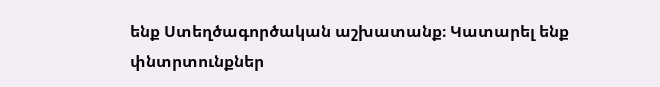ենք Ստեղծագործական աշխատանք։ Կատարել ենք փնտրտունքներ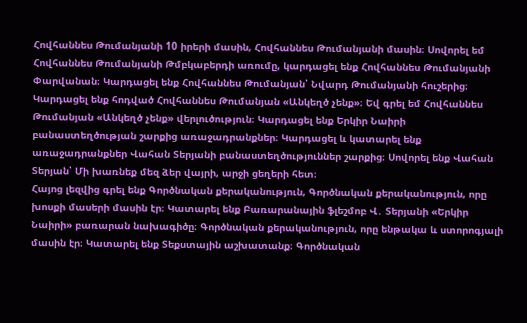Հովհաննես Թումանյանի 10 իրերի մասին, Հովհաննես Թումանյանի մասին։ Սովորել եմ Հովհաննես Թումանյանի Թմբկաբերդի առումը, կարդացել ենք Հովհաննես Թումանյանի Փարվանան։ Կարդացել ենք Հովհաննես Թումանյան՝ Նվարդ Թումանյանի հուշերից։ Կարդացել ենք հոդված Հովհաննես Թումանյան «Անկեղծ չենք»։ Եվ գրել եմ Հովհաննես Թումանյան «Անկեղծ չենք» վերլուծություն։ Կարդացել ենք Երկիր Նաիրի բանաստեղծության շարքից առաջադրանքներ։ Կարդացել և կատարել ենք առաջադրանքներ Վահան Տերյանի բանաստեղծություններ շարքից։ Սովորել ենք Վահան Տերյան՝ Մի խառնեք մեզ ձեր վայրի, արջի ցեղերի հետ։
Հայոց լեզվից գրել ենք Գործնական քերականություն, Գործնական քերականություն, որը խոսքի մասերի մասին էր։ Կատարել ենք Բառարանային ֆլեշմոբ Վ․ Տերյանի «Երկիր Նաիրի» բառարան նախագիծը։ Գործնական քերականություն, որը ենթակա և ստորոգյալի մասին էր։ Կատարել ենք Տեքստային աշխատանք։ Գործնական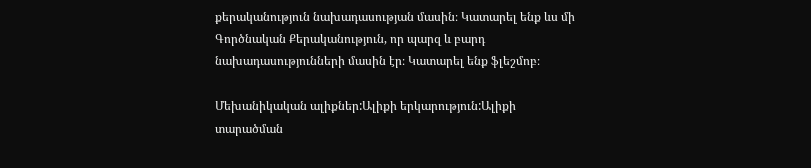քերականություն նախադասության մասին։ Կատարել ենք ևս մի Գործնական Քերականություն, որ պարզ և բարդ նախադասությունների մասին էր։ Կատարել ենք ֆլեշմոբ։

Մեխանիկական ալիքներ:Ալիքի երկարություն:Ալիքի տարածման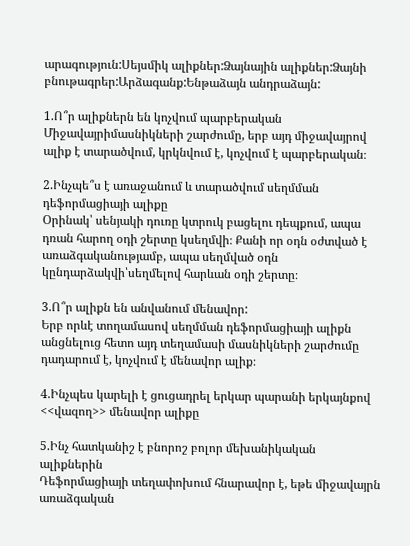արագություն:Սեյսմիկ ալիքներ:Ձայնային ալիքներ:Ձայնի բնութագրեր:Արձագանք:Ենթաձայն անդրաձայն:

1.Ո՞ր ալիքներն են կոչվում պարբերական
Միջավայրիմասնիկների շարժումը, երբ այդ միջավայրով ալիք է տարածվում, կրկնվում է, կոչվում է պարբերական։

2.Ինչպե՞ս է առաջանում և տարածվում սեղմման դեֆորմացիայի ալիքը
Օրինակ՝ սենյակի դուռը կտրուկ բացելու դեպքում, ապա դռան հարող օդի շերտը կսեղմվի։ Քանի որ օդն օժտված է առաձգականությամբ, ապա սեղմված օդն կընդարձակվի՝սեղմելով հարևան օդի շերտը։

3.Ո՞ր ալիքն են անվանում մենավոր:
Երբ որևէ տողամասով սեղմման դեֆորմացիայի ալիքն անցնելուց հետո այդ տեղամասի մասնիկների շարժումը դադարում է, կոչվում է մենավոր ալիք։

4.Ինչպես կարելի է ցուցադրել երկար պարանի երկայնքով  <<վազող>> մենավոր ալիքը

5.Ինչ հատկանիշ է բնորոշ բոլոր մեխանիկական ալիքներին
Դեֆորմացիայի տեղափոխում հնարավոր է, եթե միջավայրն առաձգական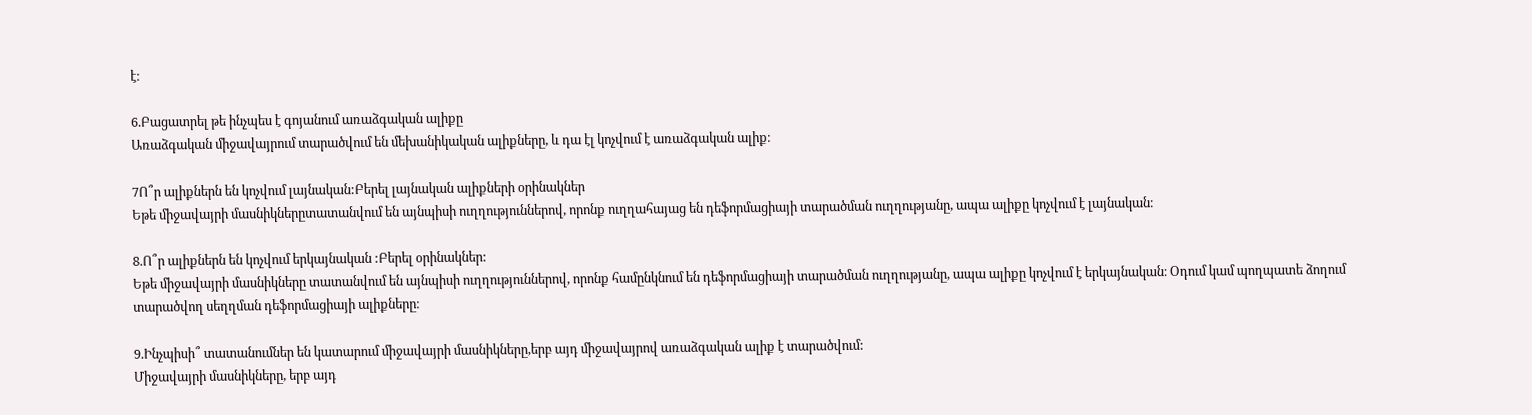է։

6.Բացատրել թե ինչպես է գոյանում առաձգական ալիքը
Առաձգական միջավայրում տարածվում են մեխանիկական ալիքները, և դա էլ կոչվում է առաձգական ալիք։

7Ո՞ր ալիքներն են կոչվում լայնական:Բերել լայնական ալիքների օրինակներ
Եթե միջավայրի մասնիկներըտատանվում են այնպիսի ուղղություններով, որոնք ուղղահայաց են դեֆորմացիայի տարածման ուղղությանը, ապա ալիքը կոչվում է լայնական։

8.Ո՞ր ալիքներն են կոչվում երկայնական :Բերել օրինակներ:
Եթե միջավայրի մասնիկները տատանվում են այնպիսի ուղղություններով, որոնք համընկնում են դեֆորմացիայի տարածման ուղղությանը, ապա ալիքը կոչվում է երկայնական։ Օդում կամ պողպատե ձողում տարածվող սեղղման դեֆորմացիայի ալիքները։

9.Ինչպիսի՞ տատանումներ են կատարում միջավայրի մասնիկները,երբ այդ միջավայրով առաձգական ալիք է տարածվում:
Միջավայրի մասնիկները, երբ այդ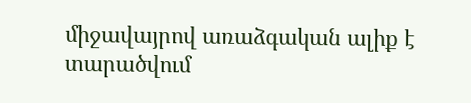միջավայրով առաձգական ալիք է տարածվում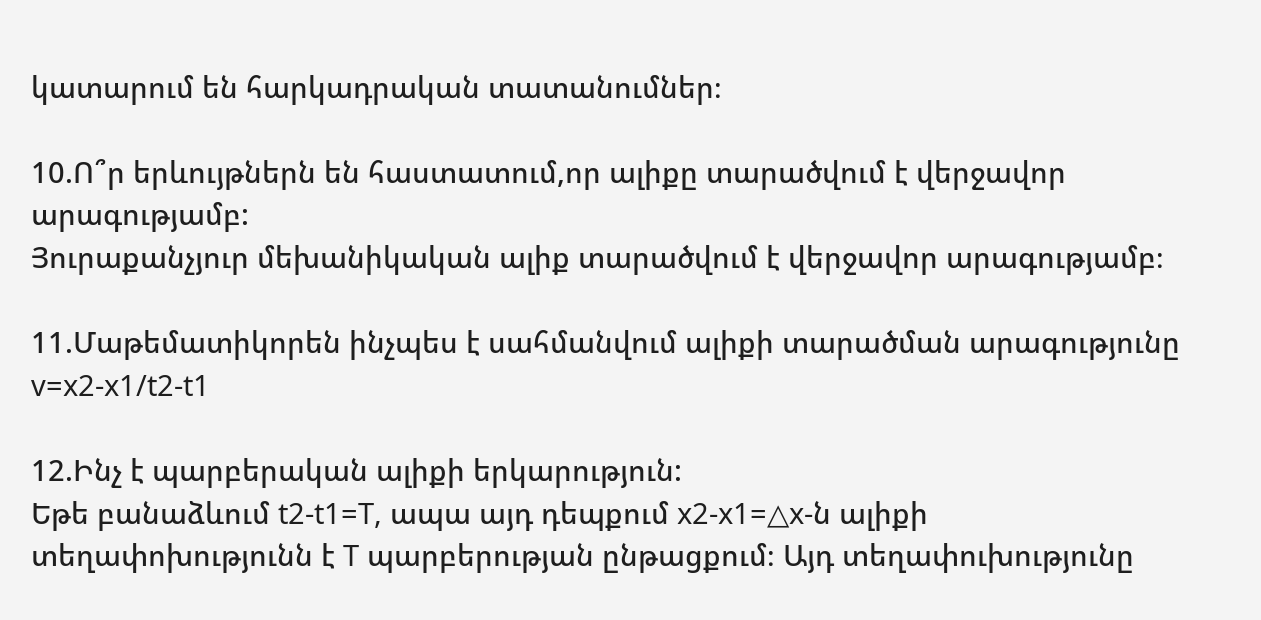կատարում են հարկադրական տատանումներ։

10.Ո՞ր երևույթներն են հաստատում,որ ալիքը տարածվում է վերջավոր արագությամբ:
Յուրաքանչյուր մեխանիկական ալիք տարածվում է վերջավոր արագությամբ։

11.Մաթեմատիկորեն ինչպես է սահմանվում ալիքի տարածման արագությունը
v=x2-x1/t2-t1

12.Ինչ է պարբերական ալիքի երկարություն:
Եթե բանաձևում t2-t1=T, ապա այդ դեպքում x2-x1=△x-ն ալիքի տեղափոխությունն է T պարբերության ընթացքում։ Այդ տեղափուխությունը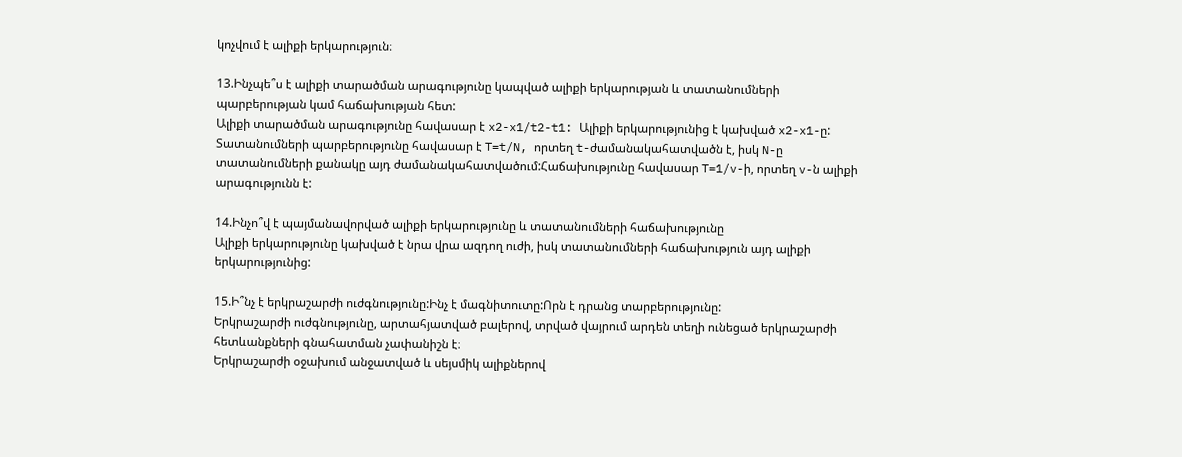կոչվում է ալիքի երկարություն։

13.Ինչպե՞ս է ալիքի տարածման արագությունը կապված ալիքի երկարության և տատանումների պարբերության կամ հաճախության հետ:
Ալիքի տարածման արագությունը հավասար է x2-x1/t2-t1: Ալիքի երկարությունից է կախված x2-x1-ը: Տատանումների պարբերությունը հավասար է T=t/N, որտեղ t-ժամանակահատվածն է, իսկ N-ը տատանումների քանակը այդ ժամանակահատվածում:Հաճախությունը հավասար T=1/v-ի, որտեղ v-ն ալիքի արագությունն է:

14.Ինչո՞վ է պայմանավորված ալիքի երկարությունը և տատանումների հաճախությունը
Ալիքի երկարությունը կախված է նրա վրա ազդող ուժի, իսկ տատանումների հաճախություն այդ ալիքի երկարությունից:

15.Ի՞նչ է երկրաշարժի ուժգնությունը:Ինչ է մագնիտուտը:Որն է դրանց տարբերությունը:
Երկրաշարժի ուժգնությունը, արտահյատված բալերով, տրված վայրում արդեն տեղի ունեցած երկրաշարժի հետևանքների գնահատման չափանիշն է։
Երկրաշարժի օջախում անջատված և սեյսմիկ ալիքներով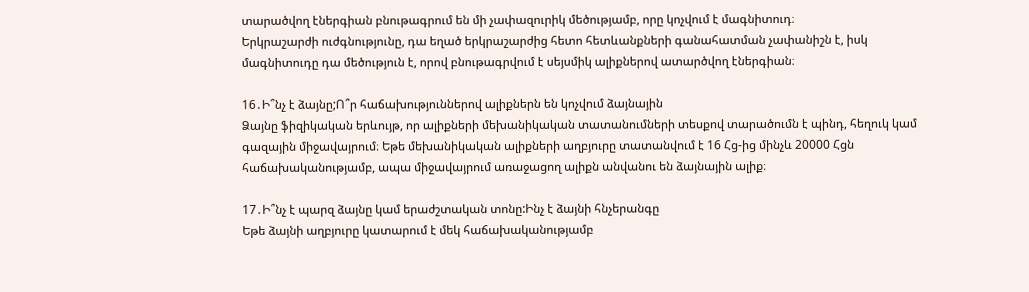տարածվող էներգիան բնութագրում են մի չափազուրիկ մեծությամբ, որը կոչվում է մագնիտուդ։
Երկրաշարժի ուժգնությունը, դա եղած երկրաշարժից հետո հետևանքների գանահատման չափանիշն է, իսկ մագնիտուդը դա մեծություն է, որով բնութագրվում է սեյսմիկ ալիքներով ատարծվող էներգիան։

16․Ի՞նչ է ձայնը;Ո՞ր հաճախություններով ալիքներն են կոչվում ձայնային
Ձայնը ֆիզիկական երևույթ, որ ալիքների մեխանիկական տատանումների տեսքով տարածումն է պինդ, հեղուկ կամ գազային միջավայրում։ Եթե մեխանիկական ալիքների աղբյուրը տատանվում է 16 Հց-ից մինչև 20000 Հցն հաճախականությամբ, ապա միջավայրում առաջացող ալիքն անվանու են ձայնային ալիք։

17․Ի՞նչ է պարզ ձայնը կամ երաժշտական տոնը:Ինչ է ձայնի հնչերանգը
Եթե ձայնի աղբյուրը կատարում է մեկ հաճախականությամբ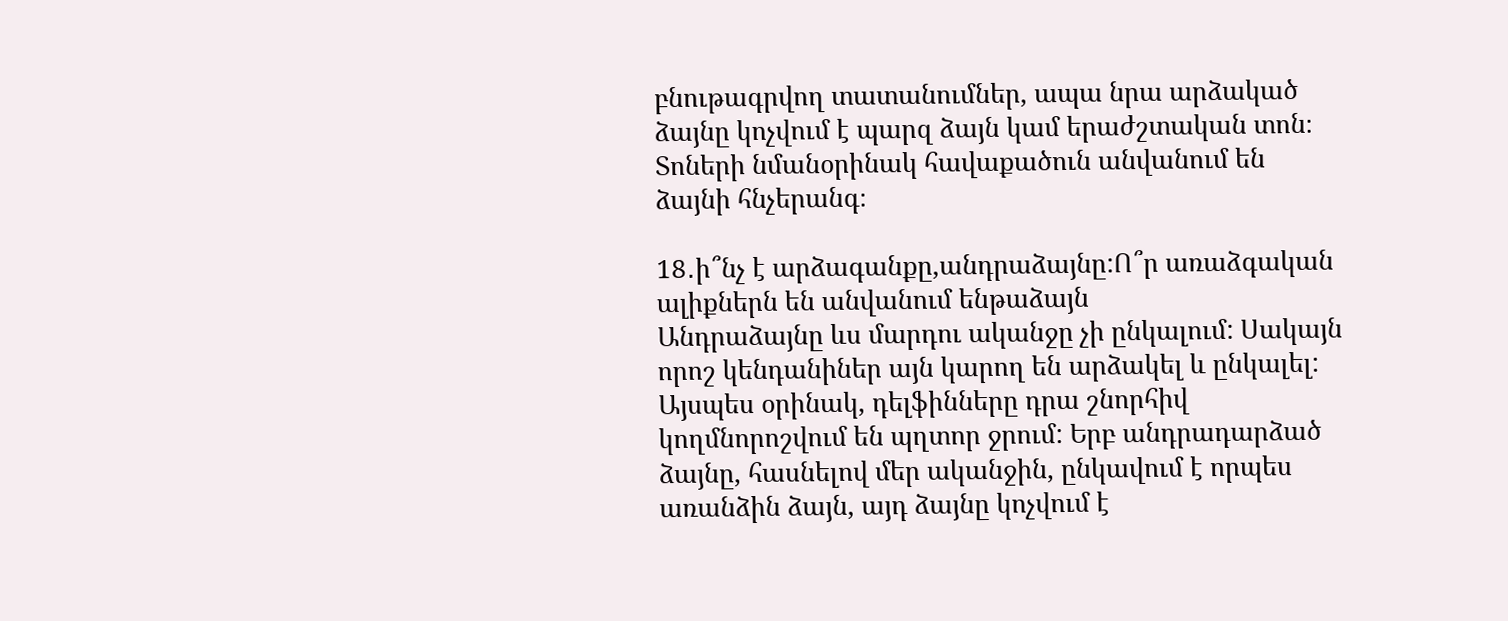բնութագրվող տատանումներ, ապա նրա արձակած ձայնը կոչվում է պարզ ձայն կամ երաժշտական տոն։ Տոների նմանօրինակ հավաքածուն անվանում են ձայնի հնչերանգ։

18․ի՞նչ է արձագանքը,անդրաձայնը:Ո՞ր առաձգական ալիքներն են անվանում ենթաձայն
Անդրաձայնը ևս մարդու ականջը չի ընկալում: Սակայն որոշ կենդանիներ այն կարող են արձակել և ընկալել: Այսպես օրինակ, դելֆինները դրա շնորհիվ կողմնորոշվում են պղտոր ջրում: Երբ անդրադարձած ձայնը, հասնելով մեր ականջին, ընկավում է որպես առանձին ձայն, այդ ձայնը կոչվում է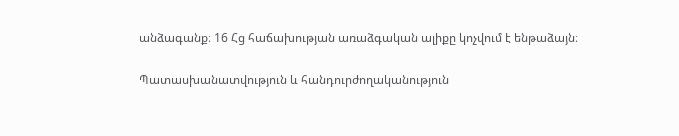անձագանք։ 16 Հց հաճախության առաձգական ալիքը կոչվում է ենթաձայն։

Պատասխանատվություն և հանդուրժողականություն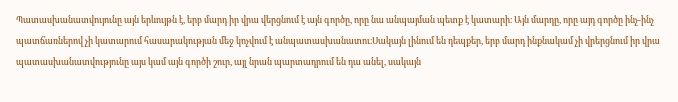Պատասխանատվույունը այն երևույթն է, երբ մարդ իր վրա վերցնում է այն գործը, որը նա անպայման պետք է կատարի։ Այն մարդը, որը այդ գործը ինչ-ինչ պատճառներով չի կատարում հասարակության մեջ կոչվում է անպատասխանատու։Սակայն լինում են դեպքեր, երբ մարդ ինքնակամ չի վրերցնում իր վրա պատասխանատվությունը այս կամ այն գործի շուր, այլ նրան պարտադրում են դա անել, սակայն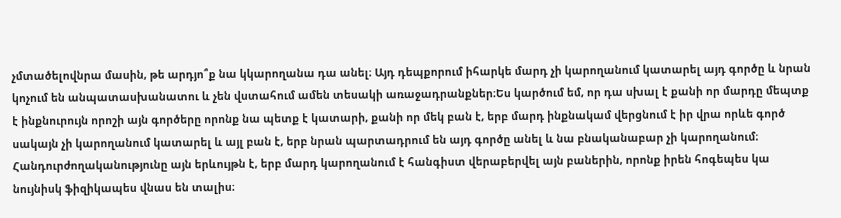չմտածելովնրա մասին, թե արդյո՞ք նա կկարողանա դա անել։ Այդ դեպքորում իհարկե մարդ չի կարողանում կատարել այդ գործը և նրան կոչում են անպատասխանատու և չեն վստահում ամեն տեսակի առաջադրանքներ։Ես կարծում եմ, որ դա սխալ է քանի որ մարդը մեպտք է ինքնուրույն որոշի այն գործերը որոնք նա պետք է կատարի, քանի որ մեկ բան է, երբ մարդ ինքնակամ վերցնում է իր վրա որևե գործ սակայն չի կարողանում կատարել և այլ բան է, երբ նրան պարտադրում են այդ գործը անել և նա բնականաբար չի կարողանում։
Հանդուրժողականությունը այն երևույթն է, երբ մարդ կարողանում է հանգիստ վերաբերվել այն բաներին, որոնք իրեն հոգեպես կա նույնիսկ ֆիզիկապես վնաս են տալիս։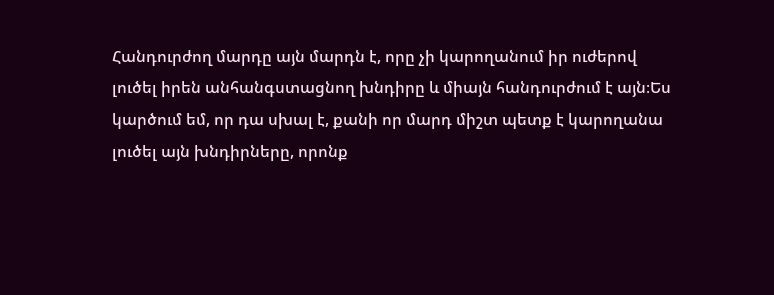Հանդուրժող մարդը այն մարդն է, որը չի կարողանում իր ուժերով լուծել իրեն անհանգստացնող խնդիրը և միայն հանդուրժում է այն։Ես կարծում եմ, որ դա սխալ է, քանի որ մարդ միշտ պետք է կարողանա լուծել այն խնդիրները, որոնք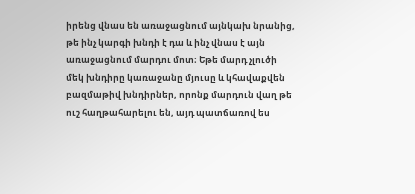իրենց վնաս են առաջացնում այնկախ նրանից, թե ինչ կարգի խնդի է դա և ինչ վնաս է այն առաջացնում մարդու մոտ։ Եթե մարդ չլուծի մեկ խնդիրը կառաջանը մյուսը և կհավաքվեն բազմաթիվ խնդիրներ, որոնք մարդուն վաղ թե ուշ հաղթահարելու են, այդ պատճառով ես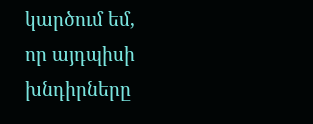կարծում եմ, որ այդպիսի խնդիրները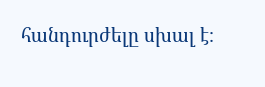հանդուրժելը սխալ է։